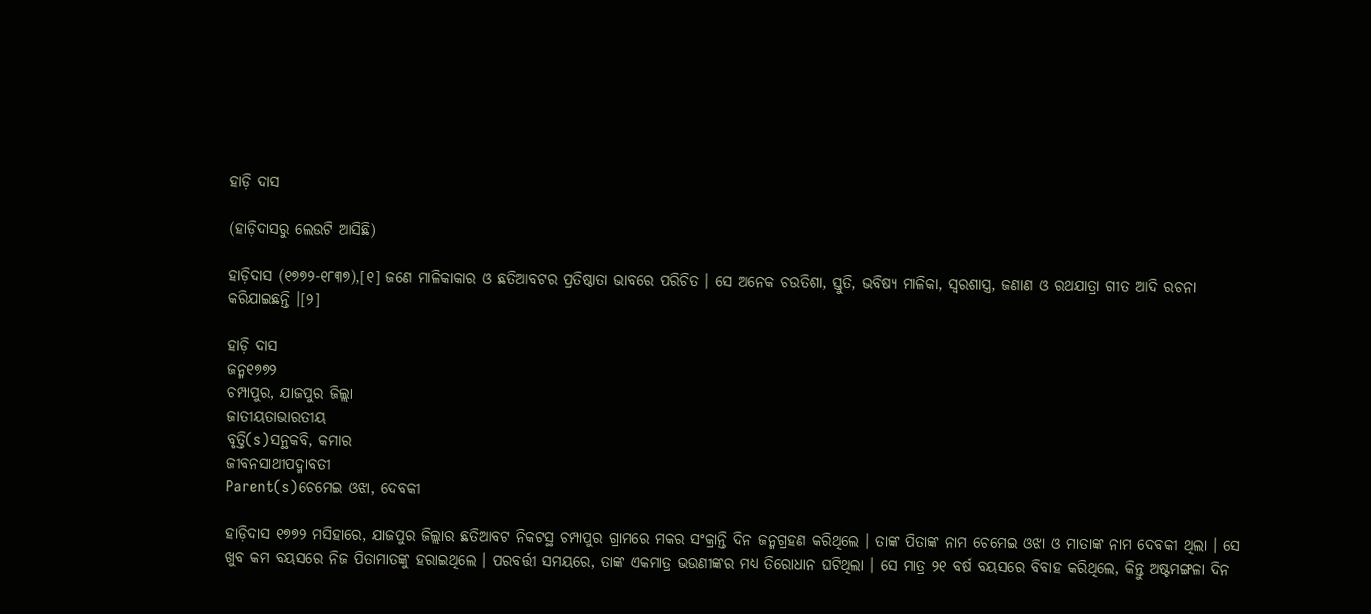ହାଡ଼ି ଦାସ

(ହାଡ଼ିଦାସରୁ ଲେଉଟି ଆସିଛି)

ହାଡ଼ିଦାସ (୧୭୭୨-୧୮୩୭),[୧] ଜଣେ ମାଳିକାକାର ଓ ଛତିଆବଟର ପ୍ରତିଷ୍ଠାତା ଭାବରେ ପରିଚିତ । ସେ ଅନେକ ଚଉତିଶା, ସ୍ତୁତି, ଭବିଷ୍ୟ ମାଳିକା, ସ୍ୱରଶାସ୍ତ୍ର, ଜଣାଣ ଓ ରଥଯାତ୍ରା ଗୀତ ଆଦି ରଚନା କରିଯାଇଛନ୍ତି ।[୨]

ହାଡ଼ି ଦାସ
ଜନ୍ମ୧୭୭୨
ଚମ୍ପାପୁର, ଯାଜପୁର ଜିଲ୍ଲା
ଜାତୀୟତାଭାରତୀୟ
ବୃତ୍ତି(s)ସନ୍ଥକବି, କମାର
ଜୀବନସାଥୀପଦ୍ମାବତୀ
Parent(s)ଚେମେଇ ଓଝା, ଦେବକୀ

ହାଡ଼ିଦାସ ୧୭୭୨ ମସିହାରେ, ଯାଜପୁର ଜିଲ୍ଲାର ଛତିଆବଟ ନିକଟସ୍ଥ ଚମ୍ପାପୁର ଗ୍ରାମରେ ମକର ସଂକ୍ରାନ୍ତି ଦିନ ଜନ୍ମଗ୍ରହଣ କରିଥିଲେ । ତାଙ୍କ ପିତାଙ୍କ ନାମ ଚେମେଇ ଓଝା ଓ ମାତାଙ୍କ ନାମ ଦେବକୀ ଥିଲା । ସେ ଖୁବ କମ ବୟସରେ ନିଜ ପିତାମାତଙ୍କୁ ହରାଇଥିଲେ । ପରବର୍ତ୍ତୀ ସମୟରେ, ତାଙ୍କ ଏକମାତ୍ର ଭଉଣୀଙ୍କର ମଧ୍ୟ ତିରୋଧାନ ଘଟିଥିଲା । ସେ ମାତ୍ର ୨୧ ବର୍ଷ ବୟସରେ ବିବାହ କରିଥିଲେ, କିନ୍ତୁ ଅଷ୍ଟମଙ୍ଗଳା ଦିନ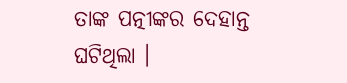ତାଙ୍କ ପତ୍ନୀଙ୍କର ଦେହାନ୍ତ ଘଟିଥିଲା ।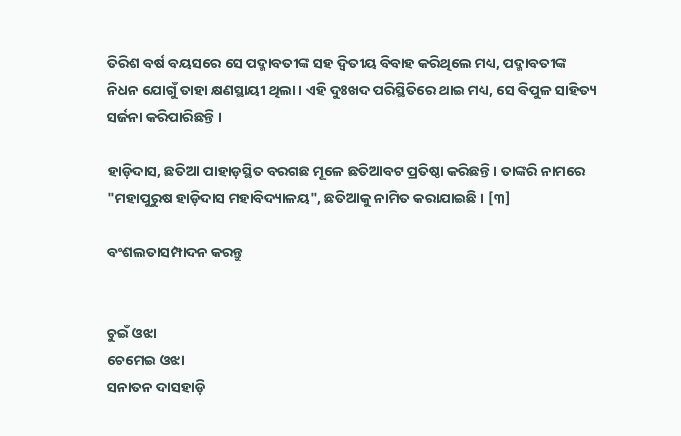ତିରିଶ ବର୍ଷ ବୟସରେ ସେ ପଦ୍ମାବତୀଙ୍କ ସହ ଦ୍ୱିତୀୟ ବିବାହ କରିଥିଲେ ମଧ୍ୟ, ପଦ୍ମାବତୀଙ୍କ ନିଧନ ଯୋଗୁଁ ତାହା କ୍ଷଣସ୍ଥାୟୀ ଥିଲା । ଏହି ଦୁଃଖଦ ପରିସ୍ଥିତିରେ ଥାଇ ମଧ୍ୟ, ସେ ବିପୁଳ ସାହିତ୍ୟ ସର୍ଜନା କରିପାରିଛନ୍ତି ।

ହାଡ଼ିଦାସ, ଛତିଆ ପାହାଡ଼ସ୍ଥିତ ବରଗଛ ମୂଳେ ଛତିଆବଟ ପ୍ରତିଷ୍ଠା କରିଛନ୍ତି । ତାଙ୍କରି ନାମରେ "ମହାପୁରୁଷ ହାଡ଼ିଦାସ ମହାବିଦ୍ୟାଳୟ", ଛତିଆକୁ ନାମିତ କରାଯାଇଛି । [୩]

ବଂଶଲତାସମ୍ପାଦନ କରନ୍ତୁ


ଚୁଇଁ ଓଝା
ଚେମେଇ ଓଝା
ସନାତନ ଦାସହାଡ଼ି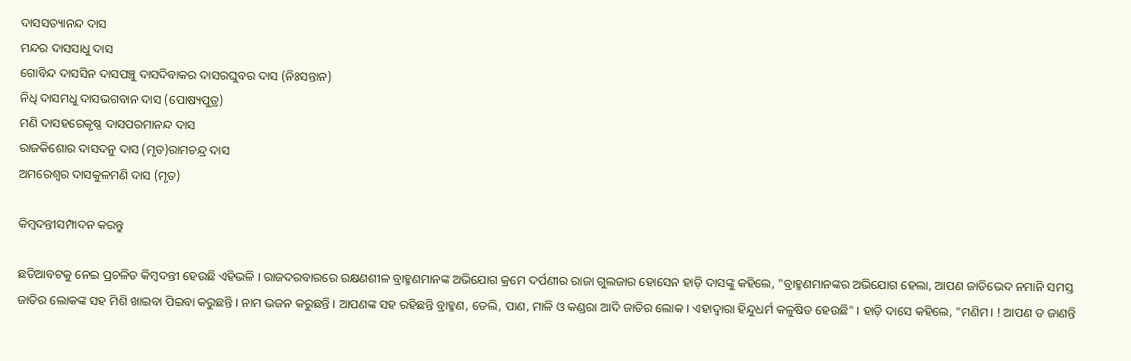ଦାସସତ୍ୟାନନ୍ଦ ଦାସ
ମନ୍ଦର ଦାସସାଧୁ ଦାସ
ଗୋବିନ୍ଦ ଦାସସିନ ଦାସପଞ୍ଚୁ ଦାସଦିବାକର ଦାସରଘୁବର ଦାସ (ନିଃସନ୍ତାନ)
ନିଧି ଦାସମଧୁ ଦାସଭଗବାନ ଦାସ (ପୋଷ୍ୟପୁତ୍ର)
ମଣି ଦାସହରେକୃଷ୍ଣ ଦାସପରମାନନ୍ଦ ଦାସ
ରାଜକିଶୋର ଦାସଦନୁ ଦାସ (ମୃତ)ରାମଚନ୍ଦ୍ର ଦାସ
ଅମରେଶ୍ୱର ଦାସକୁଳମଣି ଦାସ (ମୃତ)

କିମ୍ବଦନ୍ତୀସମ୍ପାଦନ କରନ୍ତୁ

ଛତିଆବଟକୁ ନେଇ ପ୍ରଚଳିତ କିମ୍ବଦନ୍ତୀ ହେଉଛି ଏହିଭଳି । ରାଜଦରବାରରେ ରକ୍ଷଣଶୀଳ ବ୍ରାହ୍ମଣମାନଙ୍କ ଅଭିଯୋଗ କ୍ରମେ ଦର୍ପଣୀର ରାଜା ଗୁଲଜାର ହୋସେନ ହାଡ଼ି ଦାସଙ୍କୁ କହିଲେ, "ବ୍ରାହ୍ମଣମାନଙ୍କର ଅଭିଯୋଗ ହେଲା, ଆପଣ ଜାତିଭେଦ ନମାନି ସମସ୍ତ ଜାତିର ଲୋକଙ୍କ ସହ ମିଶି ଖାଇବା ପିଇବା କରୁଛନ୍ତି । ନାମ ଭଜନ କରୁଛନ୍ତି । ଆପଣଙ୍କ ସହ ରହିଛନ୍ତି ବ୍ରାହ୍ମଣ, ତେଲି, ପାଣ, ମାଳି ଓ କଣ୍ଡରା ଆଦି ଜାତିର ଲୋକ । ଏହାଦ୍ୱାରା ହିନ୍ଦୁଧର୍ମ କଳୁଷିତ ହେଉଛି" । ହାଡ଼ି ଦାସେ କହିଲେ, "ମଣିମ। ! ଆପଣ ତ ଜାଣନ୍ତି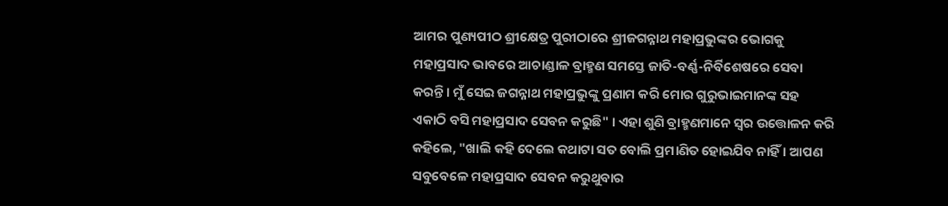ଆମର ପୁଣ୍ୟପୀଠ ଶ୍ରୀକ୍ଷେତ୍ର ପୁରୀଠାରେ ଶ୍ରୀଜଗନ୍ନାଥ ମହାପ୍ରଭୁଙ୍କର ଭୋଗକୁ ମହାପ୍ରସାଦ ଭାବରେ ଆଚାଣ୍ଡାଳ ବ୍ରାହ୍ମଣ ସମସ୍ତେ ଜାତି-ବର୍ଣ୍ଣ-ନିର୍ବିଶେଷରେ ସେବା କରନ୍ତି । ମୁଁ ସେଇ ଜଗନ୍ନାଥ ମହାପ୍ରଭୁଙ୍କୁ ପ୍ରଣାମ କରି ମୋର ଗୁରୁଭାଇମାନଙ୍କ ସହ ଏକାଠି ବସି ମହାପ୍ରସାଦ ସେବନ କରୁଛି" । ଏହା ଶୁଣି ବ୍ରାହ୍ମଣମାନେ ସ୍ୱର ଉତ୍ତୋଳନ କରି କହିଲେ, "ଖାଲି କହି ଦେଲେ କଥାଟା ସତ ବୋଲି ପ୍ରମାଣିତ ହୋଇଯିବ ନାହିଁ । ଆପଣ ସବୁବେଳେ ମହାପ୍ରସାଦ ସେବନ କରୁଥୁବାର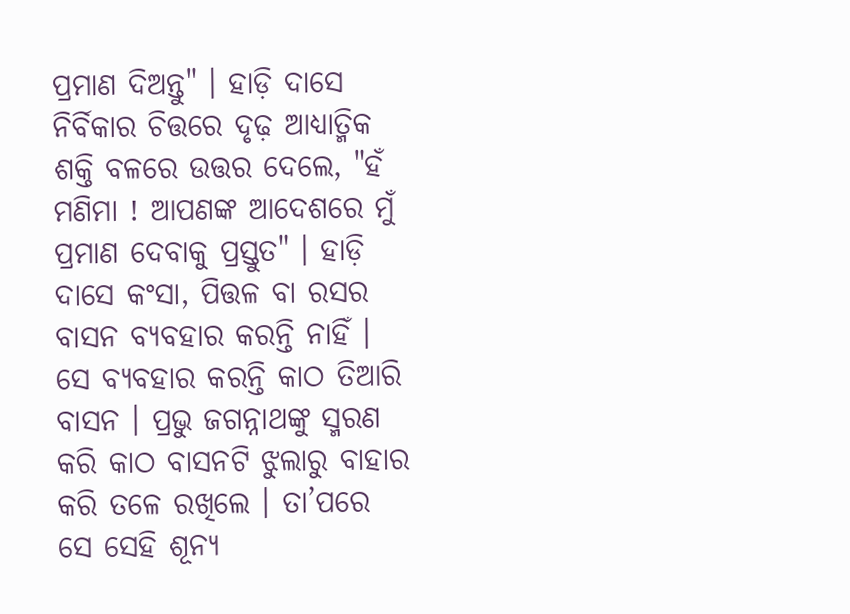ପ୍ରମାଣ ଦିଅନ୍ତୁ" । ହାଡ଼ି ଦାସେ ନିର୍ବିକାର ଚିତ୍ତରେ ଦୃଢ଼ ଆଧ୍ୟାତ୍ମିକ ଶକ୍ତି ବଳରେ ଉତ୍ତର ଦେଲେ, "ହଁ ମଣିମା ! ଆପଣଙ୍କ ଆଦେଶରେ ମୁଁ ପ୍ରମାଣ ଦେବାକୁ ପ୍ରସ୍ତୁତ" । ହାଡ଼ି ଦାସେ କଂସା, ପିତ୍ତଳ ବା ରସର ବାସନ ବ୍ୟବହାର କରନ୍ତି ନାହିଁ । ସେ ବ୍ୟବହାର କରନ୍ତି କାଠ ତିଆରି ବାସନ । ପ୍ରଭୁ ଜଗନ୍ନାଥଙ୍କୁ ସ୍ମରଣ କରି କାଠ ବାସନଟି ଝୁଲାରୁ ବାହାର କରି ତଳେ ରଖିଲେ । ତା’ପରେ ସେ ସେହି ଶୂନ୍ୟ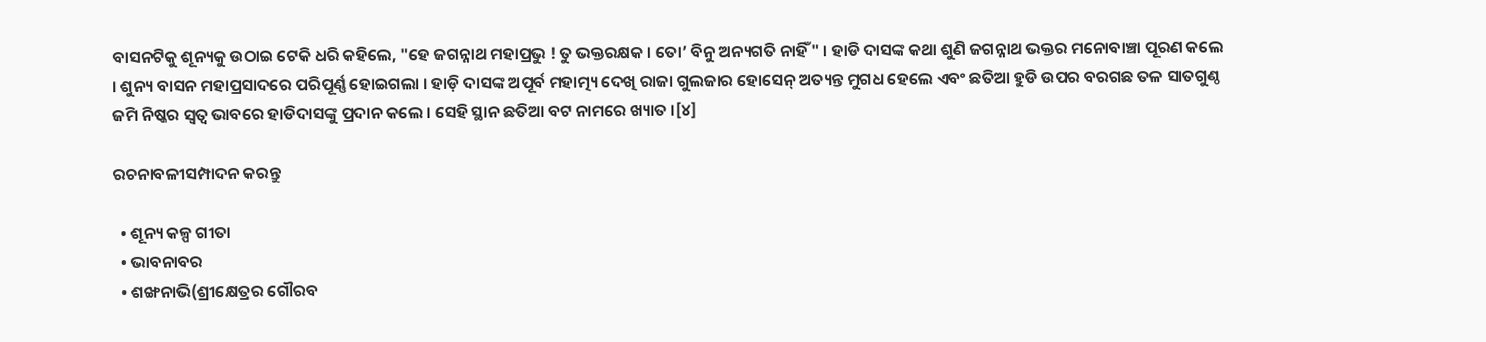ବାସନଟିକୁ ଶୂନ୍ୟକୁ ଉଠାଇ ଟେକି ଧରି କହିଲେ, "ହେ ଜଗନ୍ନାଥ ମହାପ୍ରଭୁ ! ତୁ ଭକ୍ତରକ୍ଷକ । ତୋ’ ବିନୁ ଅନ୍ୟଗତି ନାହିଁ" । ହାଡି ଦାସଙ୍କ କଥା ଶୁଣି ଜଗନ୍ନାଥ ଭକ୍ତର ମନୋବାଞ୍ଚା ପୂରଣ କଲେ । ଶୁନ୍ୟ ବାସନ ମହାପ୍ରସାଦରେ ପରିପୂର୍ଣ୍ଣ ହୋଇଗଲା । ହାଡ଼ି ଦାସଙ୍କ ଅପୂର୍ବ ମହାତ୍ମ୍ୟ ଦେଖି ରାଜା ଗୁଲଜାର ହୋସେନ୍ ଅତ୍ୟନ୍ତ ମୁଗଧ ହେଲେ ଏବଂ ଛତିଆ ହୁଡି ଉପର ବରଗଛ ତଳ ସାତଗୁଣ୍ଠ ଜମି ନିଷ୍କର ସ୍ୱତ୍ୱ ଭାବରେ ହାଡିଦାସଙ୍କୁ ପ୍ରଦାନ କଲେ । ସେହି ସ୍ଥାନ ଛତିଆ ବଟ ନାମରେ ଖ୍ୟାତ ।[୪]

ରଚନାବଳୀସମ୍ପାଦନ କରନ୍ତୁ

  • ଶୂନ୍ୟ କଳ୍ପ ଗୀତା
  • ଭାବନାବର
  • ଶଙ୍ଖନାଭି(ଶ୍ରୀକ୍ଷେତ୍ରର ଗୌରବ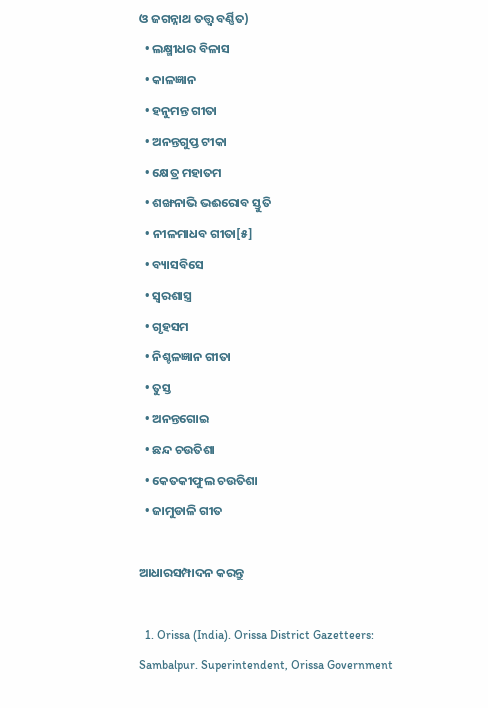ଓ ଜଗନ୍ନାଥ ତତ୍ତ୍ୱ ବର୍ଣ୍ଣିତ)
  • ଲକ୍ଷ୍ମୀଧର ବିଳାସ
  • କାଳଜ୍ଞାନ
  • ହନୁମନ୍ତ ଗୀତା
  • ଅନନ୍ତଗୁପ୍ତ ଟୀକା
  • କ୍ଷେତ୍ର ମହାତମ
  • ଶଙ୍ଖନାଭି ଭଈରୋବ ସ୍ତୁତି
  • ନୀଳମାଧବ ଗୀତା[୫]
  • ବ୍ୟାସବିସେ
  • ସ୍ୱରଶାସ୍ତ୍ର
  • ଗୃହସମ
  • ନିଶ୍ଚଳଜ୍ଞାନ ଗୀତା
  • ତୁସ୍ତ
  • ଅନନ୍ତଗୋଇ
  • ଛନ୍ଦ ଚଉତିଶା
  • କେତକୀଫୁଲ ଚଉତିଶା
  • ଜାମୁଡାଳି ଗୀତ

ଆଧାରସମ୍ପାଦନ କରନ୍ତୁ

  1. Orissa (India). Orissa District Gazetteers: Sambalpur. Superintendent, Orissa Government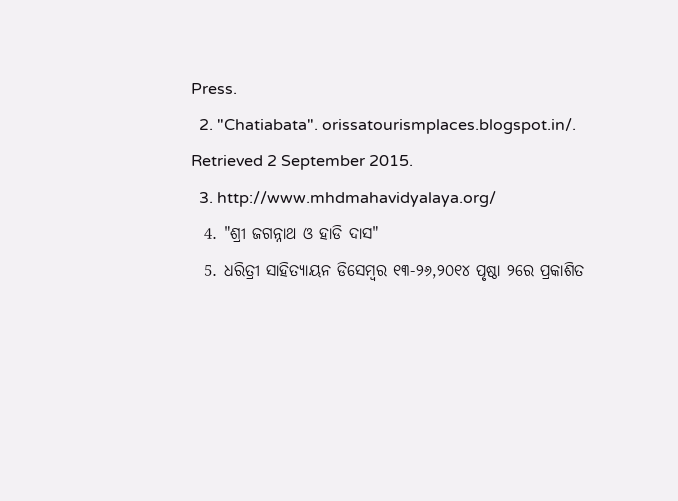Press.
  2. "Chatiabata". orissatourismplaces.blogspot.in/. Retrieved 2 September 2015.
  3. http://www.mhdmahavidyalaya.org/
  4. "ଶ୍ରୀ ଜଗନ୍ନାଥ ଓ ହାଡି ଦାସ"
  5. ଧରିତ୍ରୀ ସାହିତ୍ୟାୟନ ଡିସେମ୍ବର ୧୩-୨୬,୨୦୧୪ ପୃଷ୍ଠା ୨ରେ ପ୍ରକାଶିତ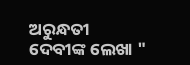ଅରୁନ୍ଧତୀ ଦେବୀଙ୍କ ଲେଖା "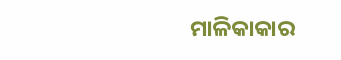ମାଳିକାକାର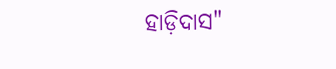ହାଡ଼ିଦାସ"